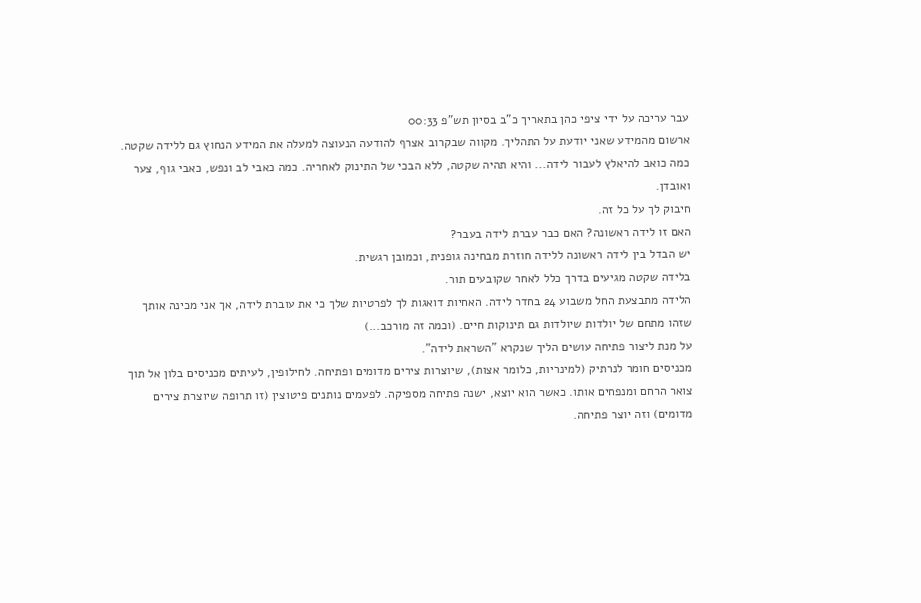עבר עריכה על ידי ציפי כהן בתאריך כ"ב בסיון תש"פ 00:33
ארשום מהמידע שאני יודעת על התהליך. מקווה שבקרוב אצרף להודעה הנעוצה למעלה את המידע הנחוץ גם ללידה שקטה.
כמה כואב להיאלץ לעבור לידה... והיא תהיה שקטה, ללא הבכי של התינוק לאחריה. כמה כאבי לב ונפש, כאבי גוף, צער ואובדן.
חיבוק לך על כל זה.
האם זו לידה ראשונה? האם כבר עברת לידה בעבר?
יש הבדל בין לידה ראשונה ללידה חוזרת מבחינה גופנית, וכמובן רגשית.
בלידה שקטה מגיעים בדרך כלל לאחר שקובעים תור.
הלידה מתבצעת החל משבוע 24 בחדר לידה. האחיות דואגות לך לפרטיות שלך כי את עוברת לידה, אך אני מכינה אותך שזהו מתחם של יולדות שיולדות גם תינוקות חיים. (וכמה זה מורכב...)
על מנת ליצור פתיחה עושים הליך שנקרא "השראת לידה".
מכניסים חומר לנרתיק (למינריות, כלומר אצות), שיוצרות צירים מדומים ופתיחה. לחילופין, לעיתים מכניסים בלון אל תוך צואר הרחם ומנפחים אותו. כאשר הוא יוצא, ישנה פתיחה מספיקה. לפעמים נותנים פיטוצין (זו תרופה שיוצרת צירים מדומים) וזה יוצר פתיחה.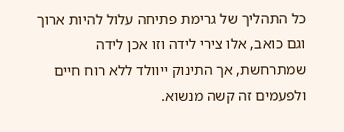כל התהליך של גרימת פתיחה עלול להיות ארוך וגם כואב, אלו צירי לידה וזו אכן לידה שמתרחשת, אך התינוק ייוולד ללא רוח חיים ולפעמים זה קשה מנשוא.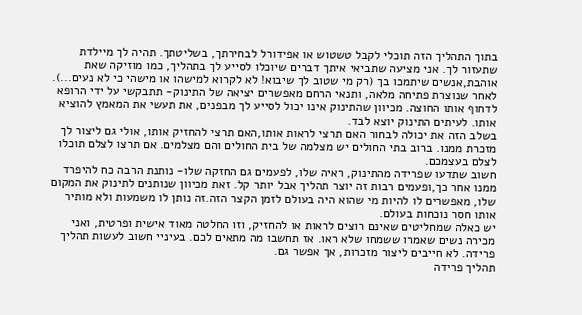בתוך התהליך הזה תוכלי לקבל טשטוש או אפידורל לבחירתך, בשליטתך. תהיה לך מיילדת שתעזור לך. אני מציעה שתביאי איתך דברים שיוכלו לסייע לך בתהליך, כמו מוזיקה שאת אוהבת,אנשים שיתמכו בך (רק מי שטוב לך שיבוא! לא לקרוא למישהו או מישהי כי לא נעים...).
לאחר שנוצרת פתיחה מלאה, ותנאי הרחם מאפשרים יציאה של התינוק- תתבקשי על ידי הרופא לדחוף אותו החוצה. מכיוון שהתינוק אינו יכול לסייע לך מבפנים, את תעשי את המאמץ להוציא אותו. לעיתים התינוק יוצא לבד.
בשלב הזה את יכולה לבחור האם תרצי לראות אותו,האם תרצי להחזיק אותו, אולי גם ליצור לך מזכרת ממנו. ברוב בתי החולים יש מצלמה של בית החולים והם מצלמים. אם תרצו לצלם תוכלו לצלם בעצמכם.
חשוב שתדעו שפרידה מהתינוק, ראיה שלו, לפעמים גם החזקה שלו- נותנת הרבה כח להיפרד ממנו אחר כך,ופעמים רבות זה יוצר תהליך אבל יותר קל. זאת מכיוון שנותנים לתינוק את המקום שלו, מאפשרים לו להיות מי שהוא היה בעולם לזמן הקצר הזה.זה נותן לו משמעות ולא מותיר אותו חסר נוכחות בעולם.
יש כאלה שמחליטים שאינם רוצים לראות או להחזיק, וזו החלטה מאוד אישית ופרטית, ואני מכירה נשים שאמרו ששמחו שלא ראו. אז תחשבו מה מתאים לכם. בעיניי חשוב לעשות תהליך פרידה. לא חייבים ליצור מזכרות, אך אפשר גם.
תהליך פרידה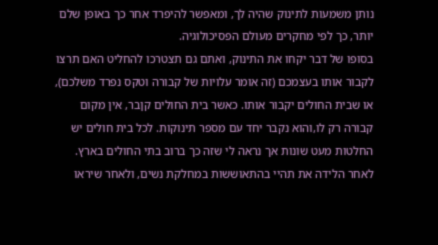נותן משמעות לתינוק שהיה לך, ומאפשר להיפרד אחר כך באופן שלם יותר, כך לפי מחקרים מעולם הפסיכולוגיה.
בסופו של דבר יקחו את התינוק, ואתם גם תצטרכו להחליט האם תרצו לקבור אותו בעצמכם (זה אומר עלויות של קבורה וטקס נפרד משלכם), או שבית החולים יקבור אותו. כאשר בית החולים קןבר, אין מקום קבורה רק לו,והוא נקבר יחד עם מספר תינוקות. לכל בית חולים יש החלטות מעט שונות אך נראה לי שזה כך ברוב בתי החולים בארץ.
לאחר הלידה את תהיי בהתאוששות במחלקת נשים, ולאחר שיראו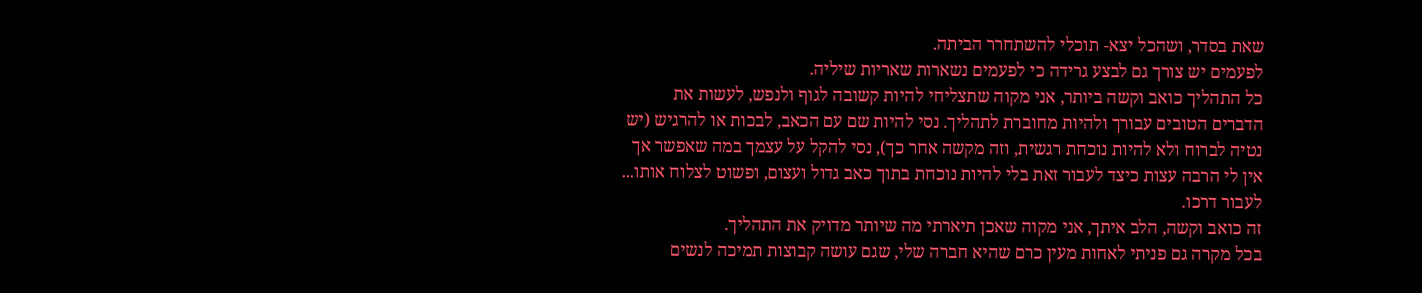שאת בסדר, ושהכל יצא- תוכלי להשתחרר הביתה.
לפעמים יש צורך גם לבצע גרידה כי לפעמים נשארות שאריות שיליה.
כל התהליך כואב וקשה ביותר, אני מקוה שתצליחי להיות קשובה לגוף ולנפש, לעשות את הדברים הטובים עבורך ולהיות מחוברת לתהליך. נסי להיות שם עם הכאב, לבכות או להרגיש (יש נטיה לברוח ולא להיות נוכחת רגשית, וזה מקשה אחר כך), נסי להקל על עצמך במה שאפשר אך אין לי הרבה עצות כיצד לעבור זאת בלי להיות נוכחת בתוך כאב גדול ועצום, ופשוט לצלוח אותו... לעבור דרכו.
זה כואב וקשה, הלב איתך, אני מקוה שאכן תיארתי מה שיותר מדויק את התהליך.
בכל מקרה גם פניתי לאחות מעין כרם שהיא חברה שלי, שגם עושה קבוצות תמיכה לנשים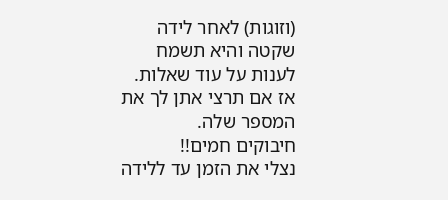(וזוגות) לאחר לידה שקטה והיא תשמח לענות על עוד שאלות. אז אם תרצי אתן לך את המספר שלה.
חיבוקים חמים!!
נצלי את הזמן עד ללידה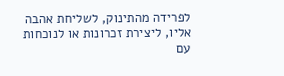לפרידה מהתינוק, לשליחת אהבה אליו, ליצירת זכרונות או לנוכחות עם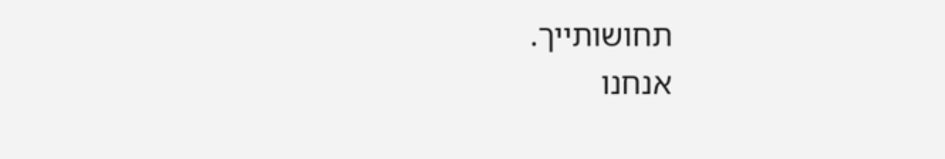תחושותייך.
אנחנו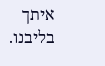איתך בליבנו.